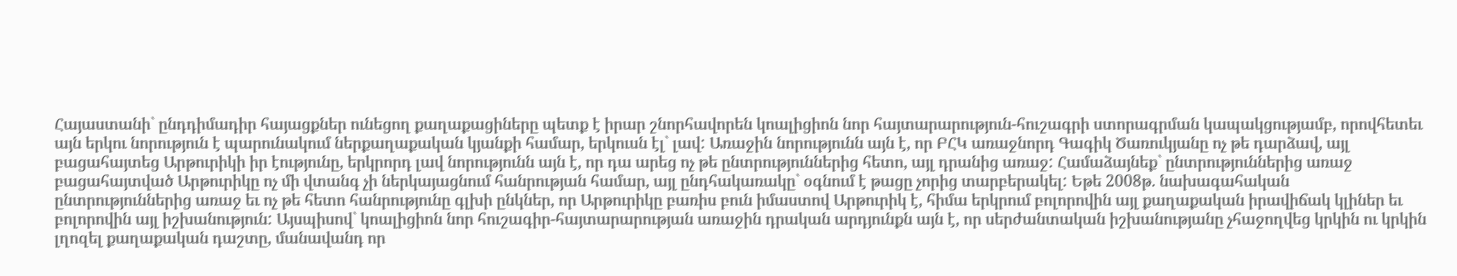Հայաստանի` ընդդիմադիր հայացքներ ունեցող քաղաքացիները պետք է իրար շնորհավորեն կոալիցիոն նոր հայտարարություն-հուշագրի ստորագրման կապակցությամբ, որովհետեւ այն երկու նորություն է պարունակում ներքաղաքական կյանքի համար, երկուսն էլ` լավ: Առաջին նորությունն այն է, որ ԲՀԿ առաջնորդ Գագիկ Ծառուկյանը ոչ թե դարձավ, այլ բացահայտեց Արթուրիկի իր էությունը, երկրորդ լավ նորությունն այն է, որ դա արեց ոչ թե ընտրություններից հետո, այլ դրանից առաջ: Համաձայնեք` ընտրություններից առաջ բացահայտված Արթուրիկը ոչ մի վտանգ չի ներկայացնում հանրության համար, այլ ընդհակառակը` օգնում է թացը չորից տարբերակել: Եթե 2008թ. նախագահական ընտրություններից առաջ եւ ոչ թե հետո հանրությունը գլխի ընկներ, որ Արթուրիկը բառիս բուն իմաստով Արթուրիկ է, հիմա երկրում բոլորովին այլ քաղաքական իրավիճակ կլիներ եւ բոլորովին այլ իշխանություն: Այսպիսով` կոալիցիոն նոր հուշագիր-հայտարարության առաջին դրական արդյունքն այն է, որ սերժանտական իշխանությանը չհաջողվեց կրկին ու կրկին լղոզել քաղաքական դաշտը, մանավանդ որ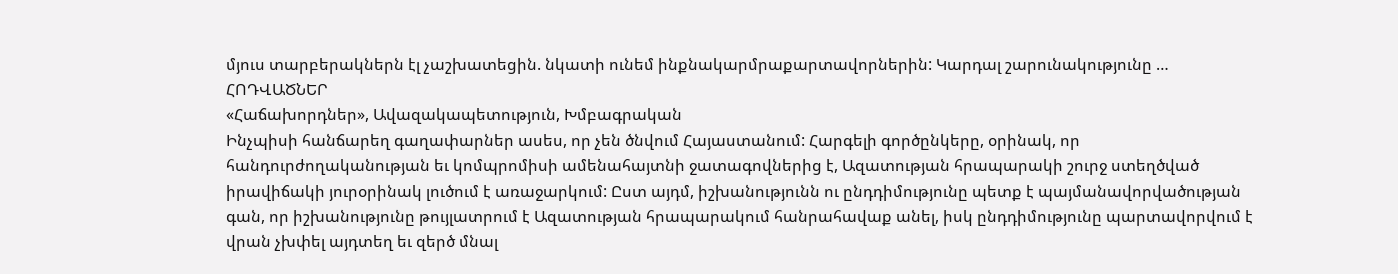մյուս տարբերակներն էլ չաշխատեցին. նկատի ունեմ ինքնակարմրաքարտավորներին: Կարդալ շարունակությունը …
ՀՈԴՎԱԾՆԵՐ
«Հաճախորդներ», Ավազակապետություն, Խմբագրական
Ինչպիսի հանճարեղ գաղափարներ ասես, որ չեն ծնվում Հայաստանում: Հարգելի գործընկերը, օրինակ, որ հանդուրժողականության եւ կոմպրոմիսի ամենահայտնի ջատագովներից է, Ազատության հրապարակի շուրջ ստեղծված իրավիճակի յուրօրինակ լուծում է առաջարկում: Ըստ այդմ, իշխանությունն ու ընդդիմությունը պետք է պայմանավորվածության գան, որ իշխանությունը թույլատրում է Ազատության հրապարակում հանրահավաք անել, իսկ ընդդիմությունը պարտավորվում է վրան չխփել այդտեղ եւ զերծ մնալ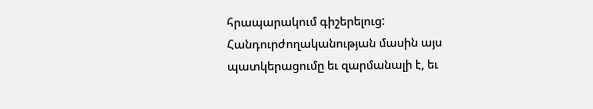հրապարակում գիշերելուց: Հանդուրժողականության մասին այս պատկերացումը եւ զարմանալի է, եւ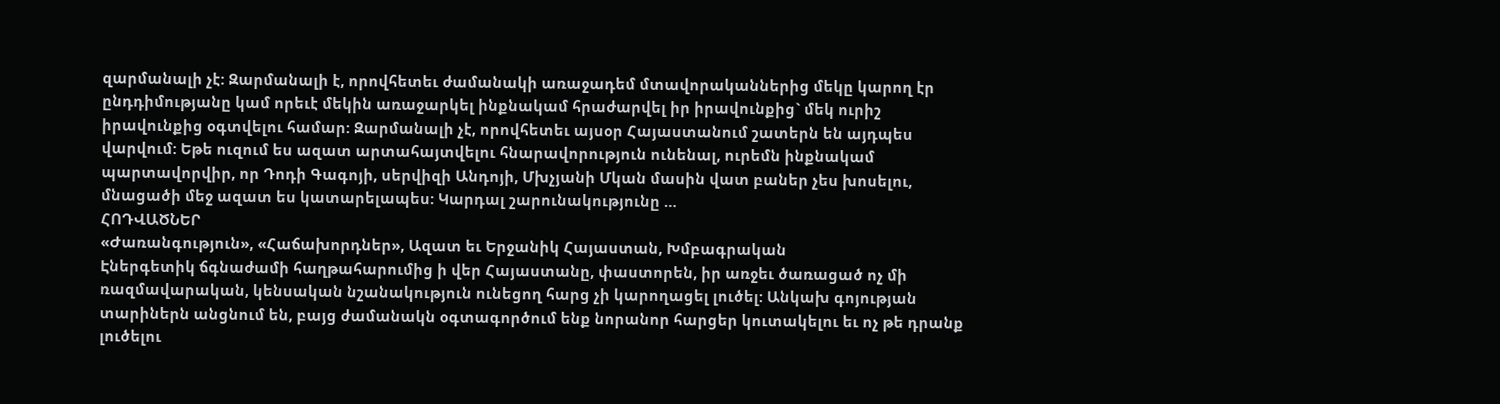զարմանալի չէ: Զարմանալի է, որովհետեւ ժամանակի առաջադեմ մտավորականներից մեկը կարող էր ընդդիմությանը կամ որեւէ մեկին առաջարկել ինքնակամ հրաժարվել իր իրավունքից` մեկ ուրիշ իրավունքից օգտվելու համար: Զարմանալի չէ, որովհետեւ այսօր Հայաստանում շատերն են այդպես վարվում: Եթե ուզում ես ազատ արտահայտվելու հնարավորություն ունենալ, ուրեմն ինքնակամ պարտավորվիր, որ Դոդի Գագոյի, սերվիզի Անդոյի, Մխչյանի Մկան մասին վատ բաներ չես խոսելու, մնացածի մեջ ազատ ես կատարելապես: Կարդալ շարունակությունը …
ՀՈԴՎԱԾՆԵՐ
«Ժառանգություն», «Հաճախորդներ», Ազատ եւ Երջանիկ Հայաստան, Խմբագրական
Էներգետիկ ճգնաժամի հաղթահարումից ի վեր Հայաստանը, փաստորեն, իր առջեւ ծառացած ոչ մի ռազմավարական, կենսական նշանակություն ունեցող հարց չի կարողացել լուծել: Անկախ գոյության տարիներն անցնում են, բայց ժամանակն օգտագործում ենք նորանոր հարցեր կուտակելու եւ ոչ թե դրանք լուծելու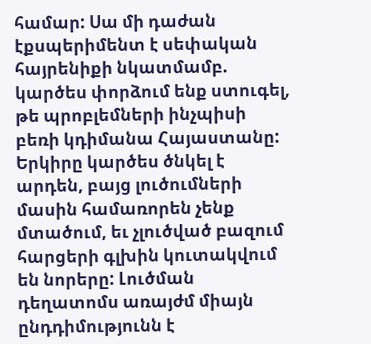համար: Սա մի դաժան էքսպերիմենտ է սեփական հայրենիքի նկատմամբ. կարծես փորձում ենք ստուգել, թե պրոբլեմների ինչպիսի բեռի կդիմանա Հայաստանը: Երկիրը կարծես ծնկել է արդեն, բայց լուծումների մասին համառորեն չենք մտածում, եւ չլուծված բազում հարցերի գլխին կուտակվում են նորերը: Լուծման դեղատոմս առայժմ միայն ընդդիմությունն է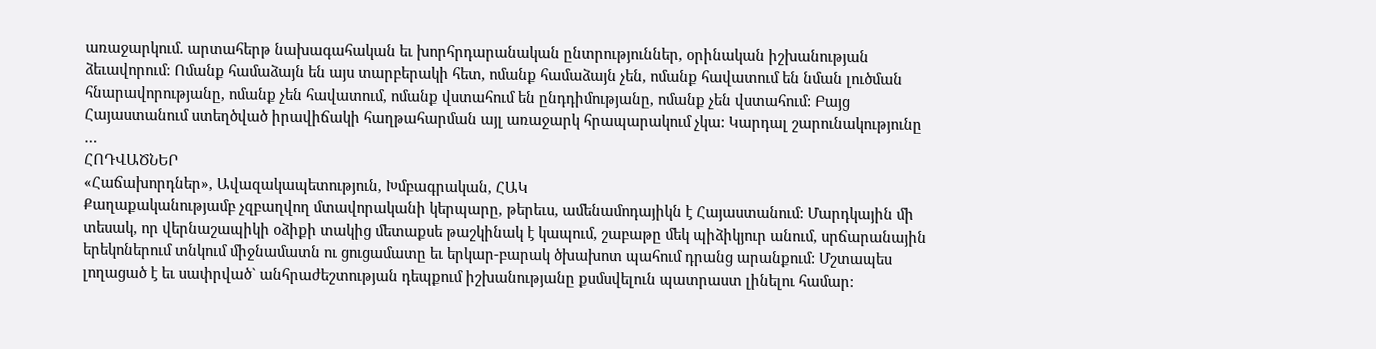առաջարկում. արտահերթ նախագահական եւ խորհրդարանական ընտրություններ, օրինական իշխանության ձեւավորում: Ոմանք համաձայն են այս տարբերակի հետ, ոմանք համաձայն չեն, ոմանք հավատում են նման լուծման հնարավորությանը, ոմանք չեն հավատում, ոմանք վստահում են ընդդիմությանը, ոմանք չեն վստահում: Բայց Հայաստանում ստեղծված իրավիճակի հաղթահարման այլ առաջարկ հրապարակում չկա: Կարդալ շարունակությունը …
ՀՈԴՎԱԾՆԵՐ
«Հաճախորդներ», Ավազակապետություն, Խմբագրական, ՀԱԿ
Քաղաքականությամբ չզբաղվող մտավորականի կերպարը, թերեւս, ամենամոդայիկն է Հայաստանում: Մարդկային մի տեսակ, որ վերնաշապիկի օձիքի տակից մետաքսե թաշկինակ է կապում, շաբաթը մեկ պիձիկյուր անում, սրճարանային երեկոներում տնկում միջնամատն ու ցուցամատը եւ երկար-բարակ ծխախոտ պահում դրանց արանքում: Մշտապես լողացած է եւ սափրված` անհրաժեշտության դեպքում իշխանությանը քսմսվելուն պատրաստ լինելու համար: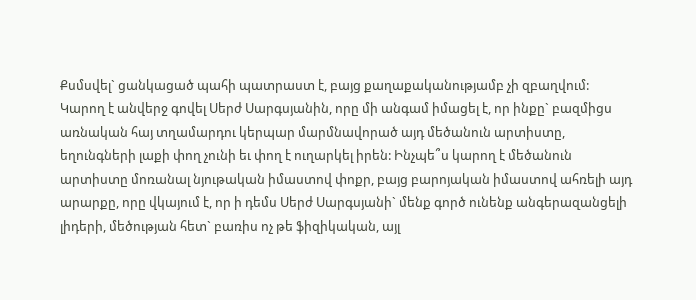Քսմսվել` ցանկացած պահի պատրաստ է, բայց քաղաքականությամբ չի զբաղվում: Կարող է անվերջ գովել Սերժ Սարգսյանին, որը մի անգամ իմացել է, որ ինքը` բազմիցս առնական հայ տղամարդու կերպար մարմնավորած այդ մեծանուն արտիստը, եղունգների լաքի փող չունի եւ փող է ուղարկել իրեն: Ինչպե՞ս կարող է մեծանուն արտիստը մոռանալ նյութական իմաստով փոքր, բայց բարոյական իմաստով ահռելի այդ արարքը, որը վկայում է, որ ի դեմս Սերժ Սարգսյանի` մենք գործ ունենք անգերազանցելի լիդերի, մեծության հետ` բառիս ոչ թե ֆիզիկական, այլ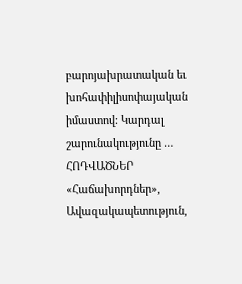բարոյախրատական եւ խոհափիլիսոփայական իմաստով: Կարդալ շարունակությունը …
ՀՈԴՎԱԾՆԵՐ
«Հաճախորդներ», Ավազակապետություն,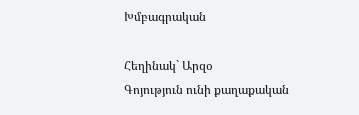Խմբագրական

Հեղինակ` Արզօ
Գոյություն ունի քաղաքական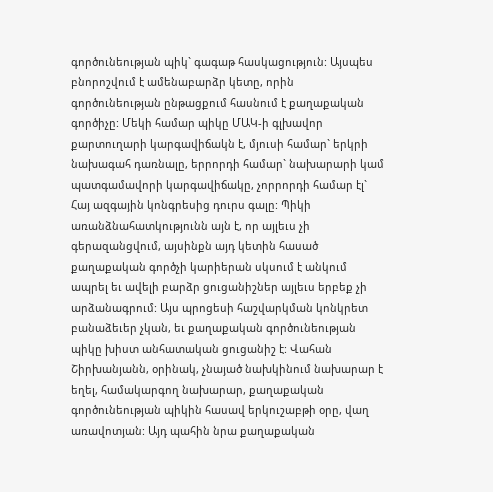գործունեության պիկ` գագաթ հասկացություն: Այսպես բնորոշվում է ամենաբարձր կետը, որին գործունեության ընթացքում հասնում է քաղաքական գործիչը: Մեկի համար պիկը ՄԱԿ-ի գլխավոր քարտուղարի կարգավիճակն է, մյուսի համար` երկրի նախագահ դառնալը, երրորդի համար` նախարարի կամ պատգամավորի կարգավիճակը, չորրորդի համար էլ` Հայ ազգային կոնգրեսից դուրս գալը: Պիկի առանձնահատկությունն այն է, որ այլեւս չի գերազանցվում, այսինքն այդ կետին հասած քաղաքական գործչի կարիերան սկսում է անկում ապրել եւ ավելի բարձր ցուցանիշներ այլեւս երբեք չի արձանագրում: Այս պրոցեսի հաշվարկման կոնկրետ բանաձեւեր չկան, եւ քաղաքական գործունեության պիկը խիստ անհատական ցուցանիշ է: Վահան Շիրխանյանն, օրինակ, չնայած նախկինում նախարար է եղել, համակարգող նախարար, քաղաքական գործունեության պիկին հասավ երկուշաբթի օրը, վաղ առավոտյան: Այդ պահին նրա քաղաքական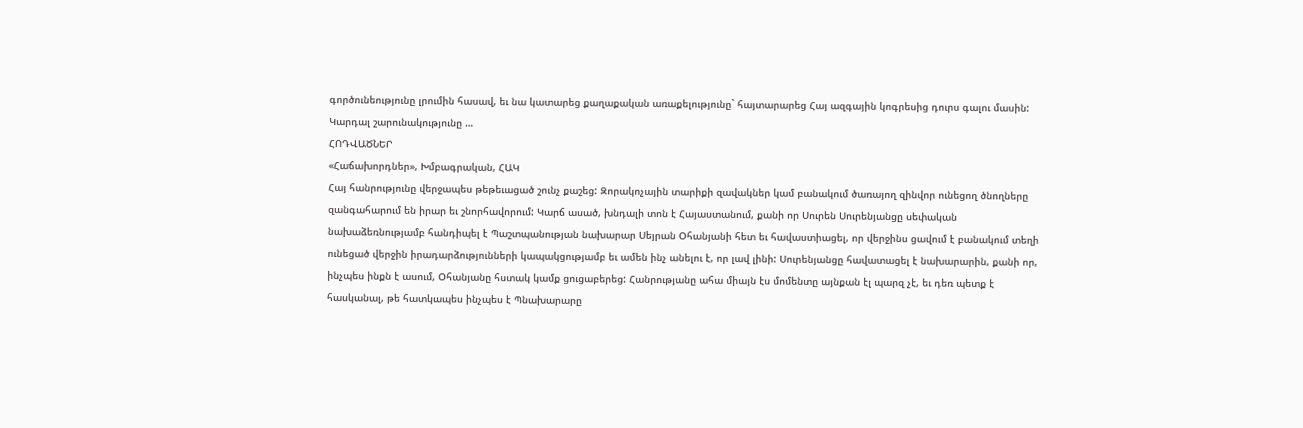գործունեությունը լրումին հասավ, եւ նա կատարեց քաղաքական առաքելությունը` հայտարարեց Հայ ազգային կոգրեսից դուրս գալու մասին: Կարդալ շարունակությունը …
ՀՈԴՎԱԾՆԵՐ
«Հաճախորդներ», Խմբագրական, ՀԱԿ
Հայ հանրությունը վերջապես թեթեւացած շունչ քաշեց: Զորակոչային տարիքի զավակներ կամ բանակում ծառայող զինվոր ունեցող ծնողները զանգահարում են իրար եւ շնորհավորում: Կարճ ասած, խնդալի տոն է Հայաստանում, քանի որ Սուրեն Սուրենյանցը սեփական նախաձեռնությամբ հանդիպել է Պաշտպանության նախարար Սեյրան Օհանյանի հետ եւ հավաստիացել, որ վերջինս ցավում է բանակում տեղի ունեցած վերջին իրադարձությունների կապակցությամբ եւ ամեն ինչ անելու է, որ լավ լինի: Սուրենյանցը հավատացել է նախարարին, քանի որ, ինչպես ինքն է ասում, Օհանյանը հստակ կամք ցուցաբերեց: Հանրությանը ահա միայն էս մոմենտը այնքան էլ պարզ չէ, եւ դեռ պետք է հասկանալ, թե հատկապես ինչպես է Պնախարարը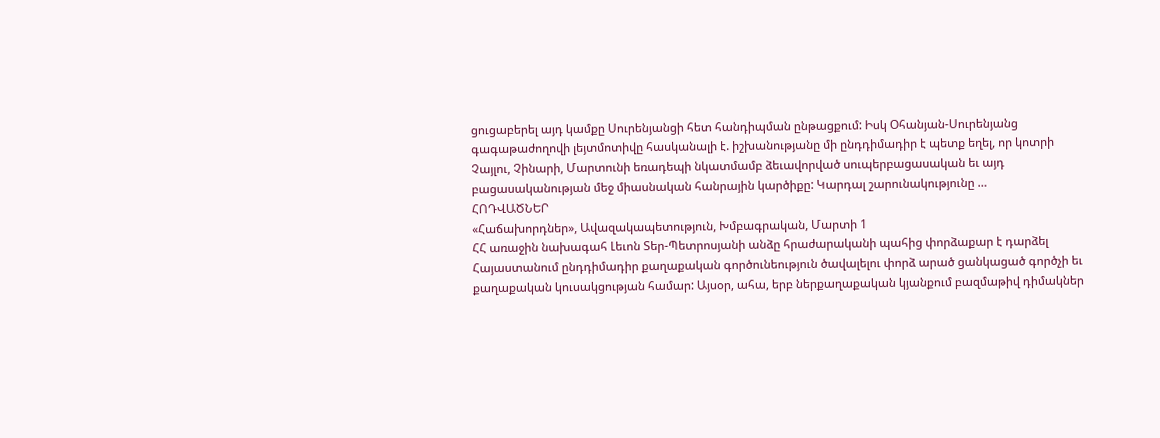ցուցաբերել այդ կամքը Սուրենյանցի հետ հանդիպման ընթացքում: Իսկ Օհանյան-Սուրենյանց գագաթաժողովի լեյտմոտիվը հասկանալի է. իշխանությանը մի ընդդիմադիր է պետք եղել, որ կոտրի Չայլու, Չինարի, Մարտունի եռադեպի նկատմամբ ձեւավորված սուպերբացասական եւ այդ բացասականության մեջ միասնական հանրային կարծիքը: Կարդալ շարունակությունը …
ՀՈԴՎԱԾՆԵՐ
«Հաճախորդներ», Ավազակապետություն, Խմբագրական, Մարտի 1
ՀՀ առաջին նախագահ Լեւոն Տեր-Պետրոսյանի անձը հրաժարականի պահից փորձաքար է դարձել Հայաստանում ընդդիմադիր քաղաքական գործունեություն ծավալելու փորձ արած ցանկացած գործչի եւ քաղաքական կուսակցության համար: Այսօր, ահա, երբ ներքաղաքական կյանքում բազմաթիվ դիմակներ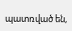պատռված են,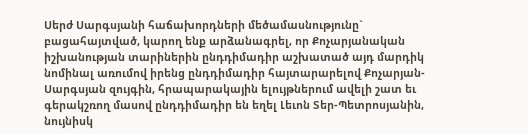Սերժ Սարգսյանի հաճախորդների մեծամասնությունը` բացահայտված, կարող ենք արձանագրել, որ Քոչարյանական իշխանության տարիներին ընդդիմադիր աշխատած այդ մարդիկ նոմինալ առումով իրենց ընդդիմադիր հայտարարելով Քոչարյան-Սարգսյան զույգին, հրապարակային ելույթներում ավելի շատ եւ գերակշռող մասով ընդդիմադիր են եղել Լեւոն Տեր-Պետրոսյանին, նույնիսկ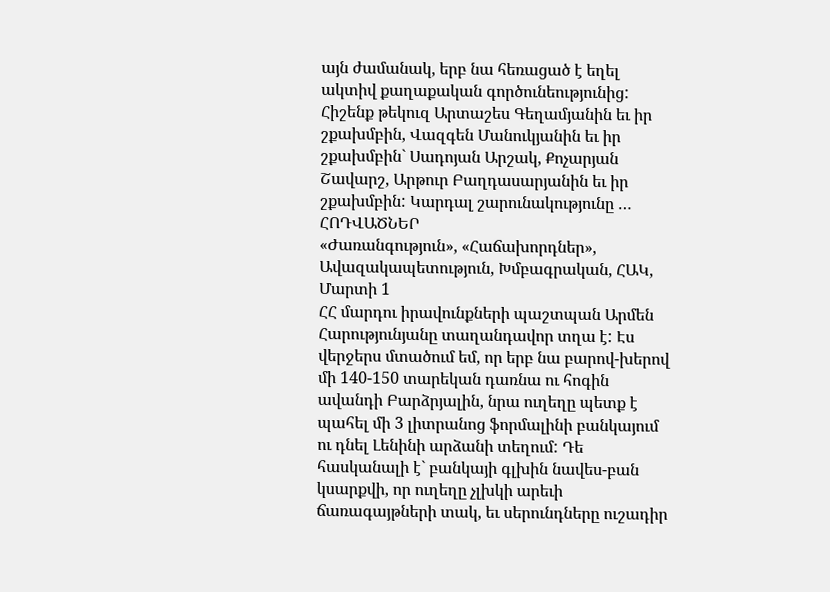այն ժամանակ, երբ նա հեռացած է եղել ակտիվ քաղաքական գործունեությունից: Հիշենք թեկուզ Արտաշես Գեղամյանին եւ իր շքախմբին, Վազգեն Մանուկյանին եւ իր շքախմբին` Սադոյան Արշակ, Քոչարյան Շավարշ, Արթուր Բաղդասարյանին եւ իր շքախմբին: Կարդալ շարունակությունը …
ՀՈԴՎԱԾՆԵՐ
«Ժառանգություն», «Հաճախորդներ», Ավազակապետություն, Խմբագրական, ՀԱԿ, Մարտի 1
ՀՀ մարդու իրավունքների պաշտպան Արմեն Հարությունյանը տաղանդավոր տղա է: Էս վերջերս մտածում եմ, որ երբ նա բարով-խերով մի 140-150 տարեկան դառնա ու հոգին ավանդի Բարձրյալին, նրա ուղեղը պետք է պահել մի 3 լիտրանոց ֆորմալինի բանկայում ու դնել Լենինի արձանի տեղում: Դե հասկանալի է` բանկայի գլխին նավես-բան կսարքվի, որ ուղեղը չլխկի արեւի ճառագայթների տակ, եւ սերունդները ուշադիր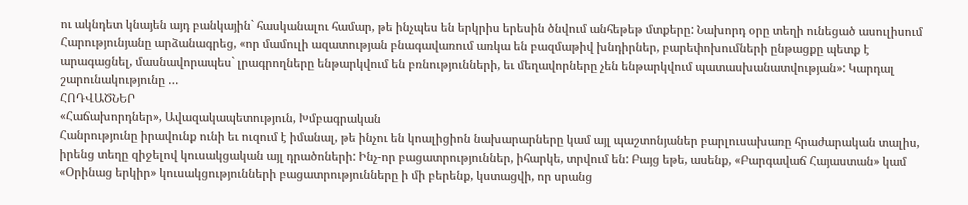ու ակնդետ կնայեն այդ բանկային` հասկանալու համար, թե ինչպես են երկրիս երեսին ծնվում անհեթեթ մտքերը: Նախորդ օրը տեղի ունեցած ասուլիսում Հարությունյանը արձանագրեց, «որ մամուլի ազատության բնագավառում առկա են բազմաթիվ խնդիրներ, բարեփոխումների ընթացքը պետք է արագացնել, մասնավորապես` լրագրողները ենթարկվում են բռնությունների, եւ մեղավորները չեն ենթարկվում պատասխանատվության»: Կարդալ շարունակությունը …
ՀՈԴՎԱԾՆԵՐ
«Հաճախորդներ», Ավազակապետություն, Խմբագրական
Հանրությունը իրավունք ունի եւ ուզում է իմանալ, թե ինչու են կոալիցիոն նախարարները կամ այլ պաշտոնյաներ բարլուսախառը հրաժարական տալիս, իրենց տեղը զիջելով կուսակցական այլ դրածոների: Ինչ-որ բացատրություններ, իհարկե, տրվում են: Բայց եթե, ասենք, «Բարգավաճ Հայաստան» կամ «Օրինաց երկիր» կուսակցությունների բացատրությունները ի մի բերենք, կստացվի, որ սրանց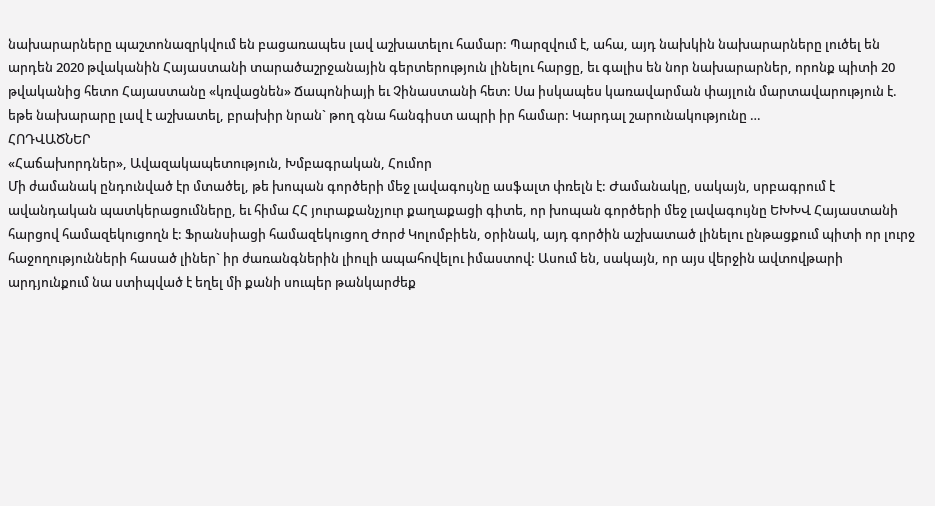նախարարները պաշտոնազրկվում են բացառապես լավ աշխատելու համար: Պարզվում է, ահա, այդ նախկին նախարարները լուծել են արդեն 2020 թվականին Հայաստանի տարածաշրջանային գերտերություն լինելու հարցը, եւ գալիս են նոր նախարարներ, որոնք պիտի 20 թվականից հետո Հայաստանը «կռվացնեն» Ճապոնիայի եւ Չինաստանի հետ: Սա իսկապես կառավարման փայլուն մարտավարություն է. եթե նախարարը լավ է աշխատել, բրախիր նրան` թող գնա հանգիստ ապրի իր համար: Կարդալ շարունակությունը …
ՀՈԴՎԱԾՆԵՐ
«Հաճախորդներ», Ավազակապետություն, Խմբագրական, Հումոր
Մի ժամանակ ընդունված էր մտածել, թե խոպան գործերի մեջ լավագույնը ասֆալտ փռելն է: Ժամանակը, սակայն, սրբագրում է ավանդական պատկերացումները, եւ հիմա ՀՀ յուրաքանչյուր քաղաքացի գիտե, որ խոպան գործերի մեջ լավագույնը ԵԽԽՎ Հայաստանի հարցով համազեկուցողն է: Ֆրանսիացի համազեկուցող Ժորժ Կոլոմբիեն, օրինակ, այդ գործին աշխատած լինելու ընթացքում պիտի որ լուրջ հաջողությունների հասած լիներ` իր ժառանգներին լիուլի ապահովելու իմաստով: Ասում են, սակայն, որ այս վերջին ավտովթարի արդյունքում նա ստիպված է եղել մի քանի սուպեր թանկարժեք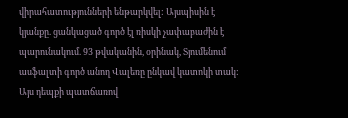վիրահատությունների ենթարկվել: Այսպիսին է կյանքը. ցանկացած գործ էլ ռիսկի չափաբաժին է պարունակում. 93 թվականին, օրինակ, Տյումենում ասֆալտի գործ անող Վալեռը ընկավ կատոկի տակ: Այս դեպքի պատճառով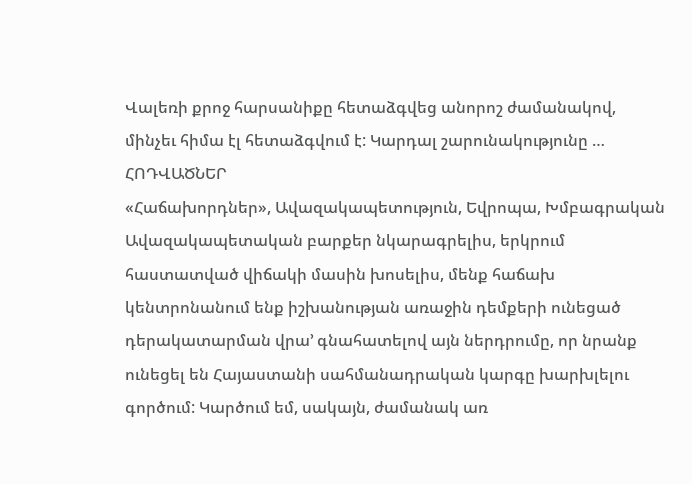Վալեռի քրոջ հարսանիքը հետաձգվեց անորոշ ժամանակով, մինչեւ հիմա էլ հետաձգվում է: Կարդալ շարունակությունը …
ՀՈԴՎԱԾՆԵՐ
«Հաճախորդներ», Ավազակապետություն, Եվրոպա, Խմբագրական
Ավազակապետական բարքեր նկարագրելիս, երկրում հաստատված վիճակի մասին խոսելիս, մենք հաճախ կենտրոնանում ենք իշխանության առաջին դեմքերի ունեցած դերակատարման վրա’ գնահատելով այն ներդրումը, որ նրանք ունեցել են Հայաստանի սահմանադրական կարգը խարխլելու գործում: Կարծում եմ, սակայն, ժամանակ առ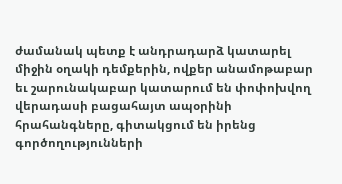ժամանակ պետք է անդրադարձ կատարել միջին օղակի դեմքերին, ովքեր անամոթաբար եւ շարունակաբար կատարում են փոփոխվող վերադասի բացահայտ ապօրինի հրահանգները, գիտակցում են իրենց գործողությունների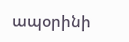ապօրինի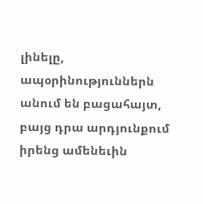լինելը, ապօրինություններն անում են բացահայտ, բայց դրա արդյունքում իրենց ամենեւին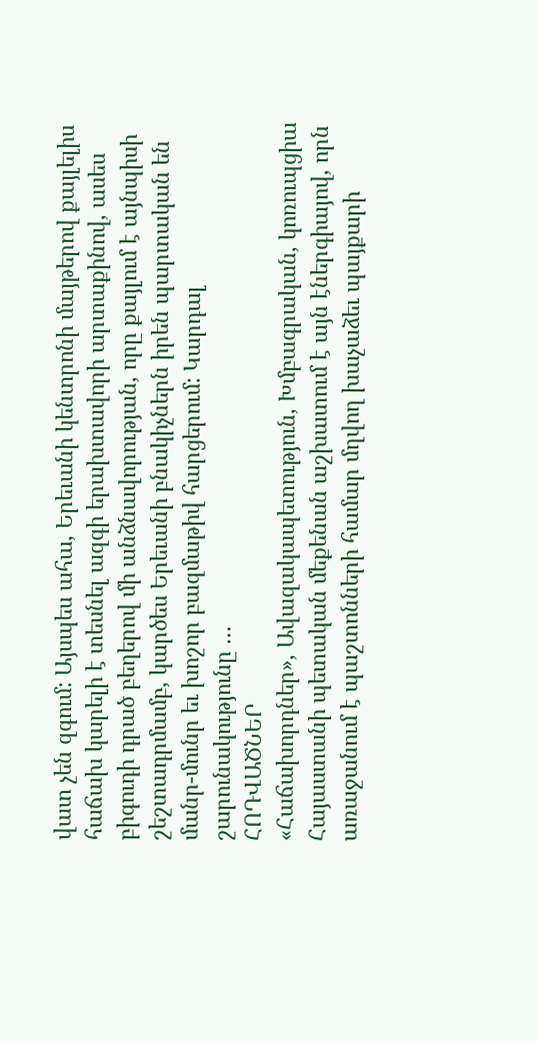վատ չեն զգում: Այսպես ահա, Երեւանի կենտրոնի մայթերով քայլելիս հաճախ կարելի է տեսնել ազգի երախտավորի արտաքինով, ասես բիգուդի դրած բեղերով մի անձնավորության, որը քայլում է այնպիսի շեշտադրմամբ, կարծես Երեւանի բնակիչներն իրեն պարտական են մանր-մունր եւ խոշոր բազմաթիվ հարցերում: Կարդալ շարունակությունը …
ՀՈԴՎԱԾՆԵՐ
«Հաճախորդներ», Ավազակապետություն, Խմբագրական, կոռուպցիա
Հայաստանի պետական մեքենան աշխատում է այն էներգիայով, որն առաջանում է պաշտոնների համար մղվող խաչաձեւ պայքարի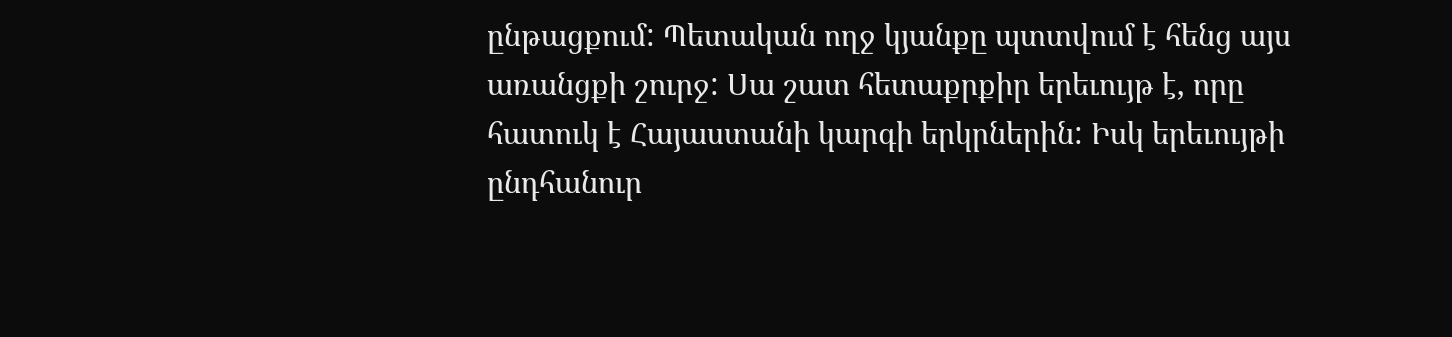ընթացքում: Պետական ողջ կյանքը պտտվում է հենց այս առանցքի շուրջ: Սա շատ հետաքրքիր երեւույթ է, որը հատուկ է Հայաստանի կարգի երկրներին: Իսկ երեւույթի ընդհանուր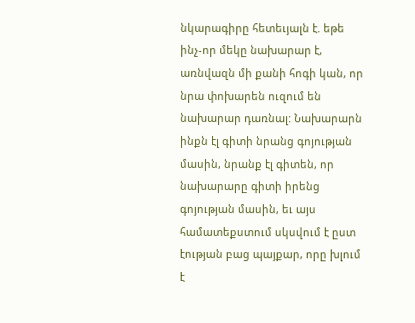նկարագիրը հետեւյալն է. եթե ինչ-որ մեկը նախարար է, առնվազն մի քանի հոգի կան, որ նրա փոխարեն ուզում են նախարար դառնալ: Նախարարն ինքն էլ գիտի նրանց գոյության մասին, նրանք էլ գիտեն, որ նախարարը գիտի իրենց գոյության մասին, եւ այս համատեքստում սկսվում է ըստ էության բաց պայքար, որը խլում է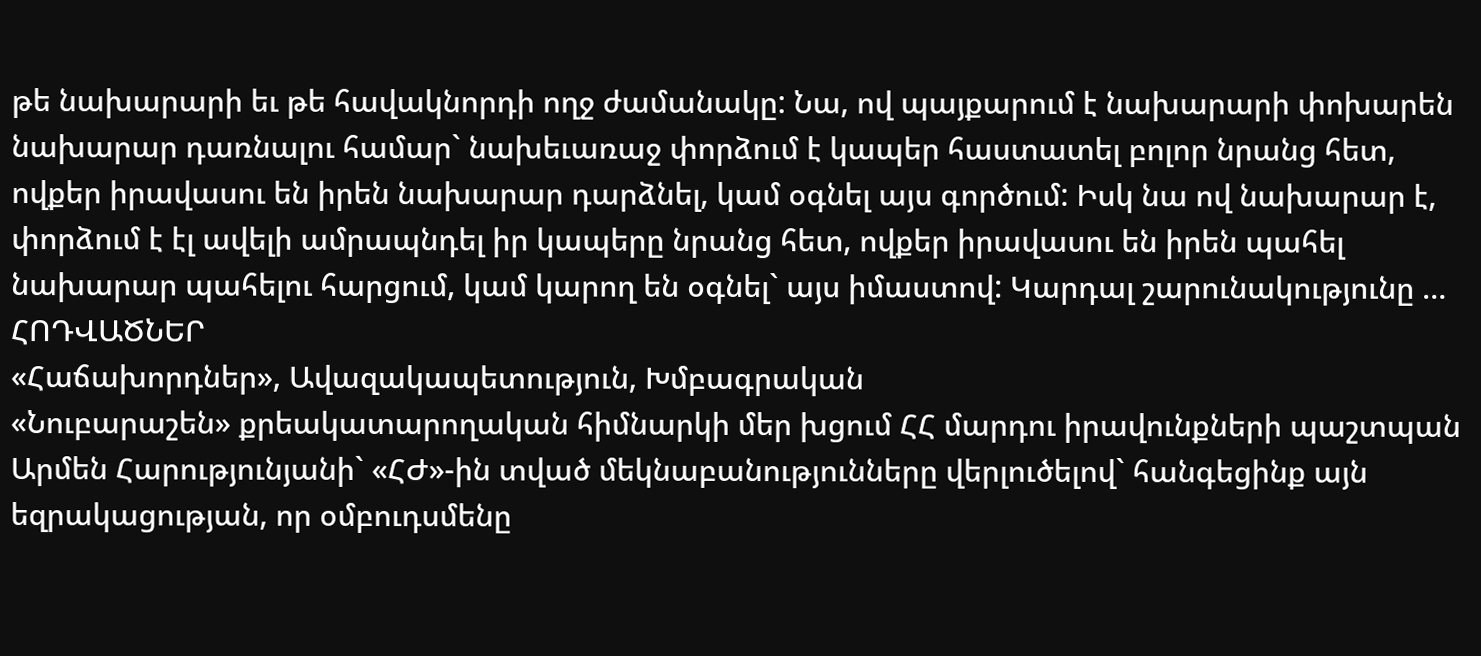թե նախարարի եւ թե հավակնորդի ողջ ժամանակը: Նա, ով պայքարում է նախարարի փոխարեն նախարար դառնալու համար` նախեւառաջ փորձում է կապեր հաստատել բոլոր նրանց հետ, ովքեր իրավասու են իրեն նախարար դարձնել, կամ օգնել այս գործում: Իսկ նա ով նախարար է, փորձում է էլ ավելի ամրապնդել իր կապերը նրանց հետ, ովքեր իրավասու են իրեն պահել նախարար պահելու հարցում, կամ կարող են օգնել` այս իմաստով: Կարդալ շարունակությունը …
ՀՈԴՎԱԾՆԵՐ
«Հաճախորդներ», Ավազակապետություն, Խմբագրական
«Նուբարաշեն» քրեակատարողական հիմնարկի մեր խցում ՀՀ մարդու իրավունքների պաշտպան Արմեն Հարությունյանի` «ՀԺ»-ին տված մեկնաբանությունները վերլուծելով` հանգեցինք այն եզրակացության, որ օմբուդսմենը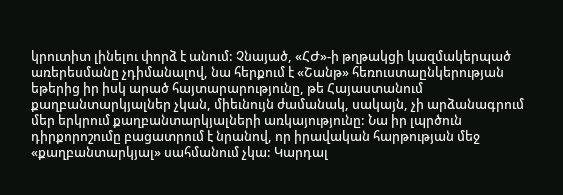կրուտիտ լինելու փորձ է անում: Չնայած, «ՀԺ»-ի թղթակցի կազմակերպած առերեսմանը չդիմանալով, նա հերքում է «Շանթ» հեռուստաընկերության եթերից իր իսկ արած հայտարարությունը, թե Հայաստանում քաղբանտարկյալներ չկան, միեւնույն ժամանակ, սակայն, չի արձանագրում մեր երկրում քաղբանտարկյալների առկայությունը: Նա իր լպրծուն դիրքորոշումը բացատրում է նրանով, որ իրավական հարթության մեջ «քաղբանտարկյալ» սահմանում չկա: Կարդալ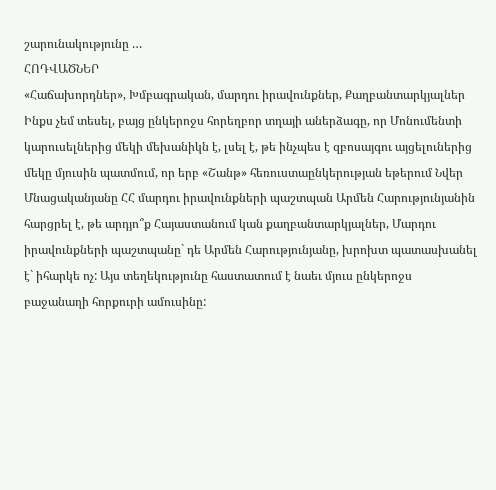շարունակությունը …
ՀՈԴՎԱԾՆԵՐ
«Հաճախորդներ», Խմբագրական, մարդու իրավունքներ, Քաղբանտարկյալներ
Ինքս չեմ տեսել, բայց ընկերոջս հորեղբոր տղայի աներձագը, որ Մոնումենտի կարուսելներից մեկի մեխանիկն է, լսել է, թե ինչպես է զբոսայգու այցելուներից մեկը մյուսին պատմում, որ երբ «Շանթ» հեռուստաընկերության եթերում Նվեր Մնացականյանը ՀՀ մարդու իրավունքների պաշտպան Արմեն Հարությունյանին հարցրել է, թե արդյո՞ք Հայաստանում կան քաղբանտարկյալներ, Մարդու իրավունքների պաշտպանը` դե Արմեն Հարությունյանը, խրոխտ պատասխանել է` իհարկե ոչ: Այս տեղեկությունը հաստատում է նաեւ մյուս ընկերոջս բաջանաղի հորքուրի ամուսինը: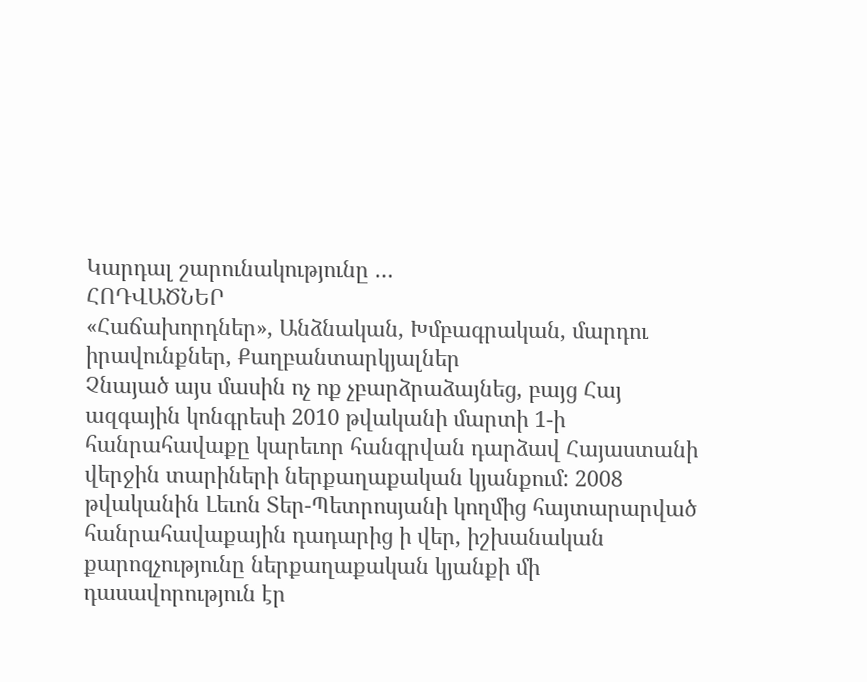Կարդալ շարունակությունը …
ՀՈԴՎԱԾՆԵՐ
«Հաճախորդներ», Անձնական, Խմբագրական, մարդու իրավունքներ, Քաղբանտարկյալներ
Չնայած այս մասին ոչ ոք չբարձրաձայնեց, բայց Հայ ազգային կոնգրեսի 2010 թվականի մարտի 1-ի հանրահավաքը կարեւոր հանգրվան դարձավ Հայաստանի վերջին տարիների ներքաղաքական կյանքում: 2008 թվականին Լեւոն Տեր-Պետրոսյանի կողմից հայտարարված հանրահավաքային դադարից ի վեր, իշխանական քարոզչությունը ներքաղաքական կյանքի մի դասավորություն էր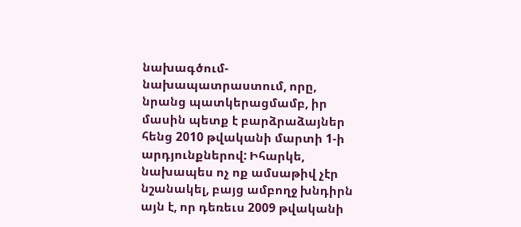նախագծում-նախապատրաստում, որը, նրանց պատկերացմամբ, իր մասին պետք է բարձրաձայներ հենց 2010 թվականի մարտի 1-ի արդյունքներով: Իհարկե, նախապես ոչ ոք ամսաթիվ չէր նշանակել, բայց ամբողջ խնդիրն այն է, որ դեռեւս 2009 թվականի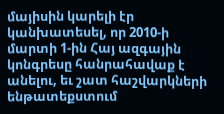մայիսին կարելի էր կանխատեսել, որ 2010-ի մարտի 1-ին Հայ ազգային կոնգրեսը հանրահավաք է անելու, եւ շատ հաշվարկների ենթատեքստում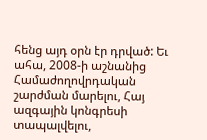հենց այդ օրն էր դրված: Եւ ահա, 2008-ի աշնանից Համաժողովրդական շարժման մարելու, Հայ ազգային կոնգրեսի տապալվելու,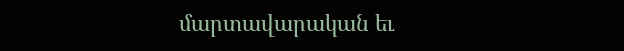մարտավարական եւ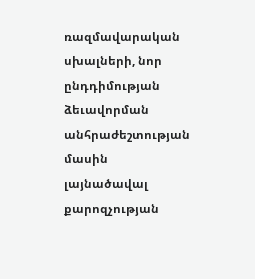ռազմավարական սխալների, նոր ընդդիմության ձեւավորման անհրաժեշտության մասին լայնածավալ քարոզչության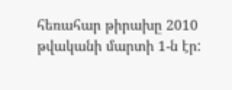հեռահար թիրախը 2010 թվականի մարտի 1-ն էր: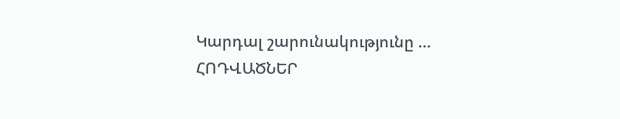Կարդալ շարունակությունը …
ՀՈԴՎԱԾՆԵՐ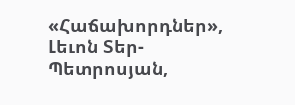«Հաճախորդներ», Լեւոն Տեր-Պետրոսյան,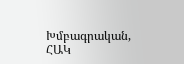Խմբագրական, ՀԱԿ